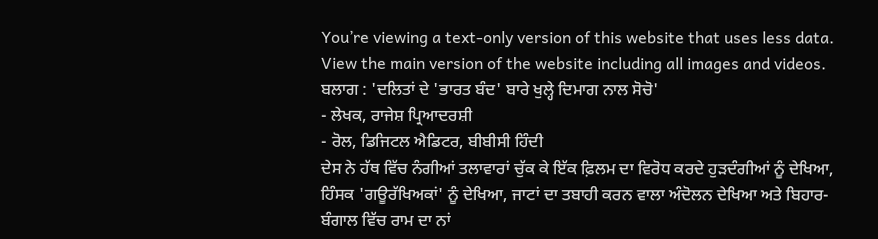You’re viewing a text-only version of this website that uses less data. View the main version of the website including all images and videos.
ਬਲਾਗ : 'ਦਲਿਤਾਂ ਦੇ 'ਭਾਰਤ ਬੰਦ' ਬਾਰੇ ਖੁਲ੍ਹੇ ਦਿਮਾਗ ਨਾਲ ਸੋਚੋ'
- ਲੇਖਕ, ਰਾਜੇਸ਼ ਪ੍ਰਿਆਦਰਸ਼ੀ
- ਰੋਲ, ਡਿਜਿਟਲ ਐਡਿਟਰ, ਬੀਬੀਸੀ ਹਿੰਦੀ
ਦੇਸ ਨੇ ਹੱਥ ਵਿੱਚ ਨੰਗੀਆਂ ਤਲਾਵਾਰਾਂ ਚੁੱਕ ਕੇ ਇੱਕ ਫ਼ਿਲਮ ਦਾ ਵਿਰੋਧ ਕਰਦੇ ਹੁੜਦੰਗੀਆਂ ਨੂੰ ਦੇਖਿਆ, ਹਿੰਸਕ 'ਗਊਰੱਖਿਅਕਾਂ' ਨੂੰ ਦੇਖਿਆ, ਜਾਟਾਂ ਦਾ ਤਬਾਹੀ ਕਰਨ ਵਾਲਾ ਅੰਦੋਲਨ ਦੇਖਿਆ ਅਤੇ ਬਿਹਾਰ-ਬੰਗਾਲ ਵਿੱਚ ਰਾਮ ਦਾ ਨਾਂ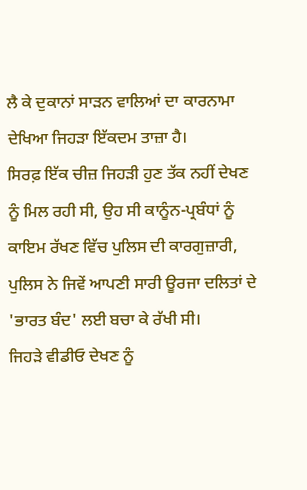ਲੈ ਕੇ ਦੁਕਾਨਾਂ ਸਾੜਨ ਵਾਲਿਆਂ ਦਾ ਕਾਰਨਾਮਾ ਦੇਖਿਆ ਜਿਹੜਾ ਇੱਕਦਮ ਤਾਜ਼ਾ ਹੈ।
ਸਿਰਫ਼ ਇੱਕ ਚੀਜ਼ ਜਿਹੜੀ ਹੁਣ ਤੱਕ ਨਹੀਂ ਦੇਖਣ ਨੂੰ ਮਿਲ ਰਹੀ ਸੀ, ਉਹ ਸੀ ਕਾਨੂੰਨ-ਪ੍ਰਬੰਧਾਂ ਨੂੰ ਕਾਇਮ ਰੱਖਣ ਵਿੱਚ ਪੁਲਿਸ ਦੀ ਕਾਰਗੁਜ਼ਾਰੀ, ਪੁਲਿਸ ਨੇ ਜਿਵੇਂ ਆਪਣੀ ਸਾਰੀ ਊਰਜਾ ਦਲਿਤਾਂ ਦੇ 'ਭਾਰਤ ਬੰਦ' ਲਈ ਬਚਾ ਕੇ ਰੱਖੀ ਸੀ।
ਜਿਹੜੇ ਵੀਡੀਓ ਦੇਖਣ ਨੂੰ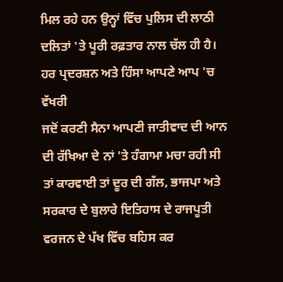ਮਿਲ ਰਹੇ ਹਨ ਉਨ੍ਹਾਂ ਵਿੱਚ ਪੁਲਿਸ ਦੀ ਲਾਠੀ ਦਲਿਤਾਂ 'ਤੇ ਪੂਰੀ ਰਫ਼ਤਾਰ ਨਾਲ ਚੱਲ ਹੀ ਹੈ।
ਹਰ ਪ੍ਰਦਰਸ਼ਨ ਅਤੇ ਹਿੰਸਾ ਆਪਣੇ ਆਪ 'ਚ ਵੱਖਰੀ
ਜਦੋਂ ਕਰਣੀ ਸੈਨਾ ਆਪਣੀ ਜਾਤੀਵਾਦ ਦੀ ਆਨ ਦੀ ਰੱਖਿਆ ਦੇ ਨਾਂ 'ਤੇ ਹੰਗਾਮਾ ਮਚਾ ਰਹੀ ਸੀ ਤਾਂ ਕਾਰਵਾਈ ਤਾਂ ਦੂਰ ਦੀ ਗੱਲ, ਭਾਜਪਾ ਅਤੇ ਸਰਕਾਰ ਦੇ ਬੁਲਾਰੇ ਇਤਿਹਾਸ ਦੇ ਰਾਜਪੂਤੀ ਵਰਜਨ ਦੇ ਪੱਖ ਵਿੱਚ ਬਹਿਸ ਕਰ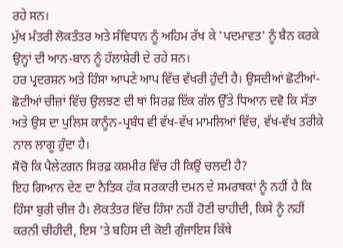ਰਹੇ ਸਨ।
ਮੁੱਖ ਮੰਤਰੀ ਲੋਕਤੰਤਰ ਅਤੇ ਸੰਵਿਧਾਨ ਨੂੰ ਅਹਿਮ ਰੱਖ ਕੇ 'ਪਦਮਾਵਤ' ਨੂੰ ਬੈਨ ਕਰਕੇ ਉਨ੍ਹਾਂ ਦੀ ਆਨ-ਬਾਨ ਨੂੰ ਹੱਲਾਸ਼ੇਰੀ ਦੇ ਰਹੇ ਸਨ।
ਹਰ ਪ੍ਰਦਰਸ਼ਨ ਅਤੇ ਹਿੰਸਾ ਆਪਣੇ ਆਪ ਵਿੱਚ ਵੱਖਰੀ ਹੁੰਦੀ ਹੈ। ਉਸਦੀਆਂ ਛੋਟੀਆਂ-ਛੋਟੀਆਂ ਚੀਜ਼ਾਂ ਵਿੱਚ ਉਲਝਣ ਦੀ ਥਾਂ ਸਿਰਫ਼ ਇੱਕ ਗੱਲ ਉੱਤੇ ਧਿਆਨ ਦਵੋ ਕਿ ਸੱਤਾ ਅਤੇ ਉਸ ਦਾ ਪੁਲਿਸ ਕਾਨੂੰਨ-ਪ੍ਰਬੰਧ ਵੀ ਵੱਖ-ਵੱਖ ਮਾਮਲਿਆਂ ਵਿੱਚ, ਵੱਖ-ਵੱਖ ਤਰੀਕੇ ਨਾਲ ਲਾਗੂ ਹੁੰਦਾ ਹੈ।
ਸੋਚੋ ਕਿ ਪੈਲੇਟਗਨ ਸਿਰਫ਼ ਕਸ਼ਮੀਰ ਵਿੱਚ ਹੀ ਕਿਉਂ ਚਲਦੀ ਹੈ?
ਇਹ ਗਿਆਨ ਦੇਣ ਦਾ ਨੈਤਿਕ ਹੱਕ ਸਰਕਾਰੀ ਦਮਨ ਦੇ ਸਮਰਥਕਾਂ ਨੂੰ ਨਹੀਂ ਹੈ ਕਿ ਹਿੰਸਾ ਬੁਰੀ ਚੀਜ਼ ਹੈ। ਲੋਕਤੰਤਰ ਵਿੱਚ ਹਿੰਸਾ ਨਹੀਂ ਹੋਣੀ ਚਾਹੀਦੀ, ਕਿਸੇ ਨੂੰ ਨਹੀਂ ਕਰਨੀ ਚੀਹੀਦੀ, ਇਸ 'ਤੇ ਬਹਿਸ ਦੀ ਕੋਈ ਗੁੰਜਾਇਸ਼ ਕਿੱਥੇ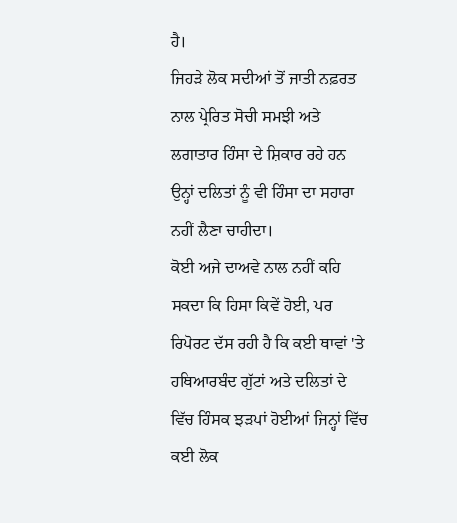ਹੈ।
ਜਿਹੜੇ ਲੋਕ ਸਦੀਆਂ ਤੋਂ ਜਾਤੀ ਨਫ਼ਰਤ ਨਾਲ ਪ੍ਰੇਰਿਤ ਸੋਚੀ ਸਮਝੀ ਅਤੇ ਲਗਾਤਾਰ ਹਿੰਸਾ ਦੇ ਸ਼ਿਕਾਰ ਰਹੇ ਹਨ ਉਨ੍ਹਾਂ ਦਲਿਤਾਂ ਨੂੰ ਵੀ ਹਿੰਸਾ ਦਾ ਸਹਾਰਾ ਨਹੀਂ ਲੈਣਾ ਚਾਹੀਦਾ।
ਕੋਈ ਅਜੇ ਦਾਅਵੇ ਨਾਲ ਨਹੀਂ ਕਹਿ ਸਕਦਾ ਕਿ ਹਿਸਾ ਕਿਵੇਂ ਹੋਈ, ਪਰ ਰਿਪੋਰਟ ਦੱਸ ਰਹੀ ਹੈ ਕਿ ਕਈ ਥਾਵਾਂ 'ਤੇ ਹਥਿਆਰਬੰਦ ਗੁੱਟਾਂ ਅਤੇ ਦਲਿਤਾਂ ਦੇ ਵਿੱਚ ਹਿੰਸਕ ਝੜਪਾਂ ਹੋਈਆਂ ਜਿਨ੍ਹਾਂ ਵਿੱਚ ਕਈ ਲੋਕ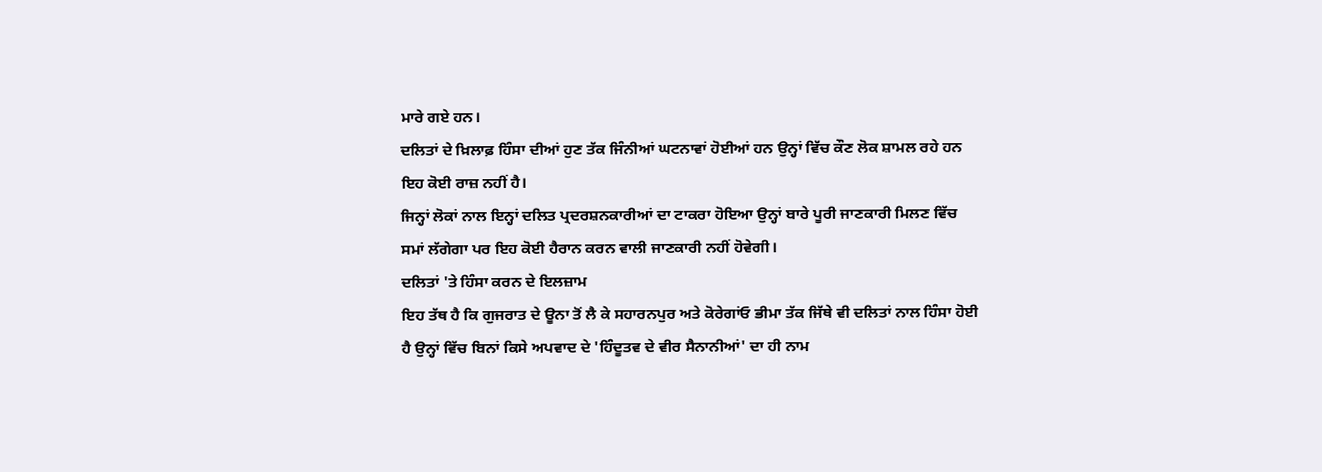ਮਾਰੇ ਗਏ ਹਨ।
ਦਲਿਤਾਂ ਦੇ ਖ਼ਿਲਾਫ਼ ਹਿੰਸਾ ਦੀਆਂ ਹੁਣ ਤੱਕ ਜਿੰਨੀਆਂ ਘਟਨਾਵਾਂ ਹੋਈਆਂ ਹਨ ਉਨ੍ਹਾਂ ਵਿੱਚ ਕੌਣ ਲੋਕ ਸ਼ਾਮਲ ਰਹੇ ਹਨ ਇਹ ਕੋਈ ਰਾਜ਼ ਨਹੀਂ ਹੈ।
ਜਿਨ੍ਹਾਂ ਲੋਕਾਂ ਨਾਲ ਇਨ੍ਹਾਂ ਦਲਿਤ ਪ੍ਰਦਰਸ਼ਨਕਾਰੀਆਂ ਦਾ ਟਾਕਰਾ ਹੋਇਆ ਉਨ੍ਹਾਂ ਬਾਰੇ ਪੂਰੀ ਜਾਣਕਾਰੀ ਮਿਲਣ ਵਿੱਚ ਸਮਾਂ ਲੱਗੇਗਾ ਪਰ ਇਹ ਕੋਈ ਹੈਰਾਨ ਕਰਨ ਵਾਲੀ ਜਾਣਕਾਰੀ ਨਹੀਂ ਹੋਵੇਗੀ।
ਦਲਿਤਾਂ 'ਤੇ ਹਿੰਸਾ ਕਰਨ ਦੇ ਇਲਜ਼ਾਮ
ਇਹ ਤੱਥ ਹੈ ਕਿ ਗੁਜਰਾਤ ਦੇ ਊਨਾ ਤੋਂ ਲੈ ਕੇ ਸਹਾਰਨਪੁਰ ਅਤੇ ਕੋਰੇਗਾਂਓ ਭੀਮਾ ਤੱਕ ਜਿੱਥੇ ਵੀ ਦਲਿਤਾਂ ਨਾਲ ਹਿੰਸਾ ਹੋਈ ਹੈ ਉਨ੍ਹਾਂ ਵਿੱਚ ਬਿਨਾਂ ਕਿਸੇ ਅਪਵਾਦ ਦੇ 'ਹਿੰਦੂਤਵ ਦੇ ਵੀਰ ਸੈਨਾਨੀਆਂ' ਦਾ ਹੀ ਨਾਮ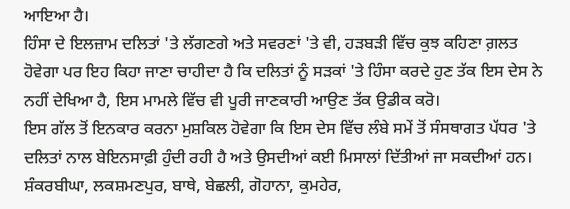ਆਇਆ ਹੈ।
ਹਿੰਸਾ ਦੇ ਇਲਜ਼ਾਮ ਦਲਿਤਾਂ 'ਤੇ ਲੱਗਣਗੇ ਅਤੇ ਸਵਰਣਾਂ 'ਤੇ ਵੀ, ਹੜਬੜੀ ਵਿੱਚ ਕੁਝ ਕਹਿਣਾ ਗ਼ਲਤ ਹੋਵੇਗਾ ਪਰ ਇਹ ਕਿਹਾ ਜਾਣਾ ਚਾਹੀਦਾ ਹੈ ਕਿ ਦਲਿਤਾਂ ਨੂੰ ਸੜਕਾਂ 'ਤੇ ਹਿੰਸਾ ਕਰਦੇ ਹੁਣ ਤੱਕ ਇਸ ਦੇਸ ਨੇ ਨਹੀਂ ਦੇਖਿਆ ਹੈ, ਇਸ ਮਾਮਲੇ ਵਿੱਚ ਵੀ ਪੂਰੀ ਜਾਣਕਾਰੀ ਆਉਣ ਤੱਕ ਉਡੀਕ ਕਰੋ।
ਇਸ ਗੱਲ ਤੋਂ ਇਨਕਾਰ ਕਰਨਾ ਮੁਸ਼ਕਿਲ ਹੋਵੇਗਾ ਕਿ ਇਸ ਦੇਸ ਵਿੱਚ ਲੰਬੇ ਸਮੇਂ ਤੋਂ ਸੰਸਥਾਗਤ ਪੱਧਰ 'ਤੇ ਦਲਿਤਾਂ ਨਾਲ ਬੇਇਨਸਾਫ਼ੀ ਹੁੰਦੀ ਰਹੀ ਹੈ ਅਤੇ ਉਸਦੀਆਂ ਕਈ ਮਿਸਾਲਾਂ ਦਿੱਤੀਆਂ ਜਾ ਸਕਦੀਆਂ ਹਨ।
ਸ਼ੰਕਰਬੀਘਾ, ਲਕਸ਼ਮਣਪੁਰ, ਬਾਥੇ, ਬੇਛਲੀ, ਗੋਹਾਨਾ, ਕੁਮਹੇਰ,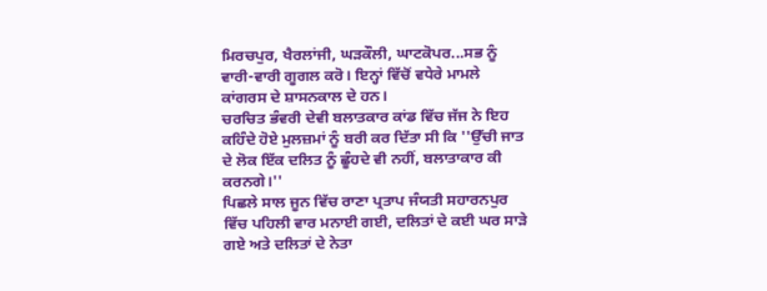ਮਿਰਚਪੁਰ, ਖੈਰਲਾਂਜੀ, ਘੜਕੌਲੀ, ਘਾਟਕੋਪਰ...ਸਭ ਨੂੰ ਵਾਰੀ-ਵਾਰੀ ਗੂਗਲ ਕਰੋ। ਇਨ੍ਹਾਂ ਵਿੱਚੋਂ ਵਧੇਰੇ ਮਾਮਲੇ ਕਾਂਗਰਸ ਦੇ ਸ਼ਾਸਨਕਾਲ ਦੇ ਹਨ।
ਚਰਚਿਤ ਭੰਵਰੀ ਦੇਵੀ ਬਲਾਤਕਾਰ ਕਾਂਡ ਵਿੱਚ ਜੱਜ ਨੇ ਇਹ ਕਹਿੰਦੇ ਹੋਏ ਮੁਲਜ਼ਮਾਂ ਨੂੰ ਬਰੀ ਕਰ ਦਿੱਤਾ ਸੀ ਕਿ ''ਉੱਚੀ ਜਾਤ ਦੇ ਲੋਕ ਇੱਕ ਦਲਿਤ ਨੂੰ ਛੂੰਹਦੇ ਵੀ ਨਹੀਂ, ਬਲਾਤਾਕਾਰ ਕੀ ਕਰਨਗੇ।''
ਪਿਛਲੇ ਸਾਲ ਜੂਨ ਵਿੱਚ ਰਾਣਾ ਪ੍ਰਤਾਪ ਜੰਯਤੀ ਸਹਾਰਨਪੁਰ ਵਿੱਚ ਪਹਿਲੀ ਵਾਰ ਮਨਾਈ ਗਈ, ਦਲਿਤਾਂ ਦੇ ਕਈ ਘਰ ਸਾੜੇ ਗਏ ਅਤੇ ਦਲਿਤਾਂ ਦੇ ਨੇਤਾ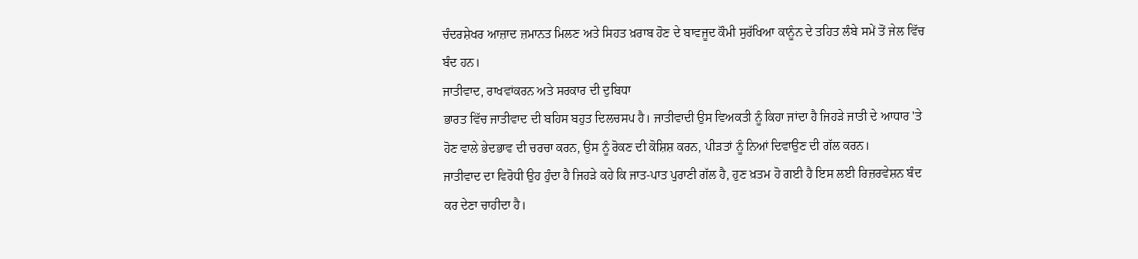ਚੰਦਰਸ਼ੇਖਰ ਆਜ਼ਾਦ ਜ਼ਮਾਨਤ ਮਿਲਣ ਅਤੇ ਸਿਹਤ ਖ਼ਰਾਬ ਹੋਣ ਦੇ ਬਾਵਜੂਦ ਕੌਮੀ ਸੁਰੱਖਿਆ ਕਾਨੂੰਨ ਦੇ ਤਹਿਤ ਲੰਬੇ ਸਮੇਂ ਤੋਂ ਜੇਲ ਵਿੱਚ ਬੰਦ ਹਨ।
ਜਾਤੀਵਾਦ, ਰਾਖਵਾਂਕਰਨ ਅਤੇ ਸਰਕਾਰ ਦੀ ਦੁਬਿਧਾ
ਭਾਰਤ ਵਿੱਚ ਜਾਤੀਵਾਦ ਦੀ ਬਹਿਸ ਬਹੁਤ ਦਿਲਚਸਪ ਹੈ। ਜਾਤੀਵਾਦੀ ਉਸ ਵਿਅਕਤੀ ਨੂੰ ਕਿਹਾ ਜਾਂਦਾ ਹੈ ਜਿਹੜੇ ਜਾਤੀ ਦੇ ਆਧਾਰ 'ਤੇ ਹੋਣ ਵਾਲੇ ਭੇਦਭਾਵ ਦੀ ਚਰਚਾ ਕਰਨ, ਉਸ ਨੂੰ ਰੋਕਣ ਦੀ ਕੋਸ਼ਿਸ਼ ਕਰਨ, ਪੀੜਤਾਂ ਨੂੰ ਨਿਆਂ ਦਿਵਾਉਣ ਦੀ ਗੱਲ ਕਰਨ।
ਜਾਤੀਵਾਦ ਦਾ ਵਿਰੋਧੀ ਉਹ ਹੁੰਦਾ ਹੈ ਜਿਹੜੇ ਕਹੇ ਕਿ ਜਾਤ-ਪਾਤ ਪੁਰਾਣੀ ਗੱਲ ਹੈ, ਹੁਣ ਖ਼ਤਮ ਹੋ ਗਈ ਹੈ ਇਸ ਲਈ ਰਿਜ਼ਰਵੇਸ਼ਨ ਬੰਦ ਕਰ ਦੇਣਾ ਚਾਹੀਦਾ ਹੈ।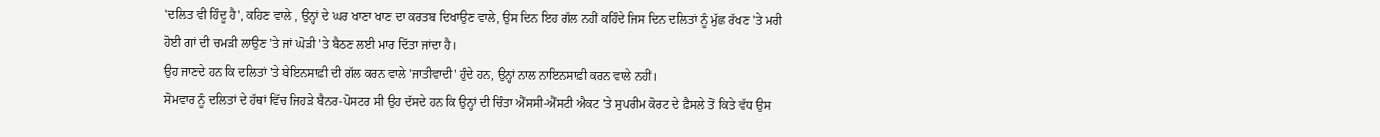'ਦਲਿਤ ਵੀ ਹਿੰਦੂ ਹੈ', ਕਹਿਣ ਵਾਲੇ , ਉਨ੍ਹਾਂ ਦੇ ਘਰ ਖਾਣਾ ਖਾਣ ਦਾ ਕਰਤਬ ਦਿਖਾਉਣ ਵਾਲੇ, ਉਸ ਦਿਨ ਇਹ ਗੱਲ ਨਹੀਂ ਕਹਿੰਦੇ ਜਿਸ ਦਿਨ ਦਲਿਤਾਂ ਨੂੰ ਮੁੱਛ ਰੱਖਣ 'ਤੇ ਮਰੀ ਹੋਈ ਗਾਂ ਦੀ ਚਮੜੀ ਲਾਉਣ 'ਤੇ ਜਾਂ ਘੋੜੀ 'ਤੇ ਬੈਠਣ ਲਈ ਮਾਰ ਦਿੱਤਾ ਜਾਂਦਾ ਹੈ।
ਉਹ ਜਾਣਦੇ ਹਨ ਕਿ ਦਲਿਤਾਂ 'ਤੇ ਬੇਇਨਸਾਫ਼ੀ ਦੀ ਗੱਲ ਕਰਨ ਵਾਲੇ 'ਜਾਤੀਵਾਦੀ' ਹੁੰਦੇ ਹਨ, ਉਨ੍ਹਾਂ ਨਾਲ ਨਾਇਨਸਾਫ਼ੀ ਕਰਨ ਵਾਲੇ ਨਹੀਂ।
ਸੋਮਵਾਰ ਨੂੰ ਦਲਿਤਾਂ ਦੇ ਹੱਥਾਂ ਵਿੱਚ ਜਿਹੜੇ ਬੈਨਰ-ਪੋਸਟਰ ਸੀ ਉਹ ਦੱਸਦੇ ਹਨ ਕਿ ਉਨ੍ਹਾਂ ਦੀ ਚਿੰਤਾ ਐੱਸਸੀ-ਐੱਸਟੀ ਐਕਟ 'ਤੇ ਸੁਪਰੀਮ ਕੋਰਟ ਦੇ ਫ਼ੈਸਲੇ ਤੋਂ ਕਿਤੇ ਵੱਧ ਉਸ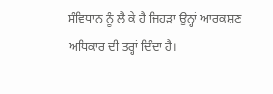ਸੰਵਿਧਾਨ ਨੂੰ ਲੈ ਕੇ ਹੈ ਜਿਹੜਾ ਉਨ੍ਹਾਂ ਆਰਕਸ਼ਣ ਅਧਿਕਾਰ ਦੀ ਤਰ੍ਹਾਂ ਦਿੰਦਾ ਹੈ।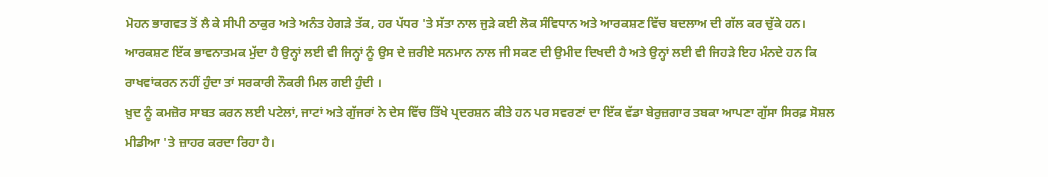ਮੋਹਨ ਭਾਗਵਤ ਤੋਂ ਲੈ ਕੇ ਸੀਪੀ ਠਾਕੁਰ ਅਤੇ ਅਨੰਤ ਹੇਗੜੇ ਤੱਕ, ਹਰ ਪੱਧਰ 'ਤੇ ਸੱਤਾ ਨਾਲ ਜੁੜੇ ਕਈ ਲੋਕ ਸੰਵਿਧਾਨ ਅਤੇ ਆਰਕਸ਼ਣ ਵਿੱਚ ਬਦਲਾਅ ਦੀ ਗੱਲ ਕਰ ਚੁੱਕੇ ਹਨ।
ਆਰਕਸ਼ਣ ਇੱਕ ਭਾਵਨਾਤਮਕ ਮੁੱਦਾ ਹੈ ਉਨ੍ਹਾਂ ਲਈ ਵੀ ਜਿਨ੍ਹਾਂ ਨੂੰ ਉਸ ਦੇ ਜ਼ਰੀਏ ਸਨਮਾਨ ਨਾਲ ਜੀ ਸਕਣ ਦੀ ਉਮੀਦ ਦਿਖਦੀ ਹੈ ਅਤੇ ਉਨ੍ਹਾਂ ਲਈ ਵੀ ਜਿਹੜੇ ਇਹ ਮੰਨਦੇ ਹਨ ਕਿ ਰਾਖਵਾਂਕਰਨ ਨਹੀਂ ਹੁੰਦਾ ਤਾਂ ਸਰਕਾਰੀ ਨੌਕਰੀ ਮਿਲ ਗਈ ਹੁੰਦੀ ।
ਖ਼ੁਦ ਨੂੰ ਕਮਜ਼ੋਰ ਸਾਬਤ ਕਰਨ ਲਈ ਪਟੇਲਾਂ, ਜਾਟਾਂ ਅਤੇ ਗੁੱਜਰਾਂ ਨੇ ਦੇਸ ਵਿੱਚ ਤਿੱਖੇ ਪ੍ਰਦਰਸ਼ਨ ਕੀਤੇ ਹਨ ਪਰ ਸਵਰਣਾਂ ਦਾ ਇੱਕ ਵੱਡਾ ਬੇਰੁਜ਼ਗਾਰ ਤਬਕਾ ਆਪਣਾ ਗੁੱਸਾ ਸਿਰਫ਼ ਸੋਸ਼ਲ ਮੀਡੀਆ 'ਤੇ ਜ਼ਾਹਰ ਕਰਦਾ ਰਿਹਾ ਹੈ।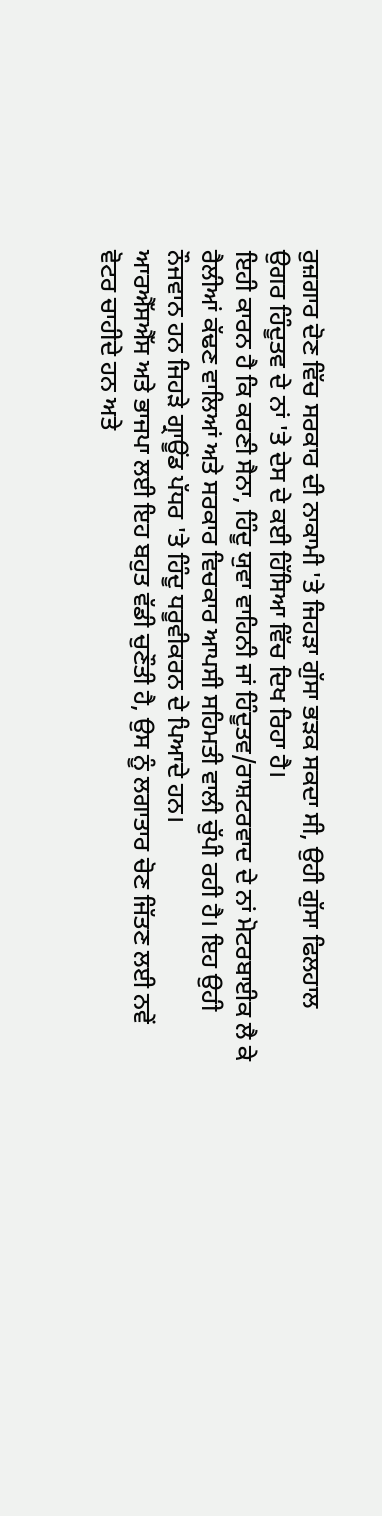ਰੁਜ਼ਗਾਰ ਦੋਣ ਵਿੱਚ ਸਰਕਾਰ ਦੀ ਨਾਕਾਮੀ 'ਤੇ ਜਿਹੜਾ ਗੁੱਸਾ ਭੜਕ ਸਕਦਾ ਸੀ, ਉਹੀ ਗੁੱਸਾ ਫਿਲਹਾਲ ਉਗਰ ਹਿੰਦੂਤਵ ਦੇ ਨਾਂ 'ਤੇ ਦੇਸ ਦੇ ਕਈ ਹਿੱਸਿਆ ਵਿੱਚ ਦਿਖ ਰਿਹਾ ਹੈ।
ਇਹੀ ਕਾਰਨ ਹੈ ਕਿ ਕਰਣੀ ਸੈਨਾ, ਹਿੰਦੂ ਯੁਵਾ ਵਾਹਿਨੀ ਜਾਂ ਹਿੰਦੂਤਵ/ਰਾਸ਼ਟਰਵਾਦ ਦੇ ਨਾਂ ਮੋਟਰਬਾਈਕ ਲੈ ਕੇ ਰੈਲੀਆਂ ਕੱਢਣ ਵਾਲਿਆਂ ਅਤੇ ਸਰਕਾਰ ਵਿਚਕਾਰ ਆਪਸੀ ਸਹਿਮਤੀ ਵਾਲੀ ਚੁੱਪੀ ਰਹੀ ਹੈ। ਇਹ ਉਹੀ ਨੌਜਵਾਨ ਹਨ ਜਿਹੜੇ ਗ੍ਰਾਊਂਡ ਪੱਧਰ 'ਤੇ ਹਿੰਦੂ ਧਰੂਵੀਕਰਨ ਦੇ ਪਿਆਦੇ ਹਨ।
ਆਰਐੱਸਐੱਸ ਅਤੇ ਭਾਜਪਾ ਲਈ ਇਹ ਬਹੁਤ ਵੱਡੀ ਚੁਣੌਤੀ ਹੈ, ਉਸ ਨੂੰ ਲਗਾਤਾਰ ਚੋਣ ਜਿੱਤਣ ਲਈ ਨਵੇਂ ਵੋਟਰ ਚਾਹੀਦੇ ਹਨ ਅਤੇ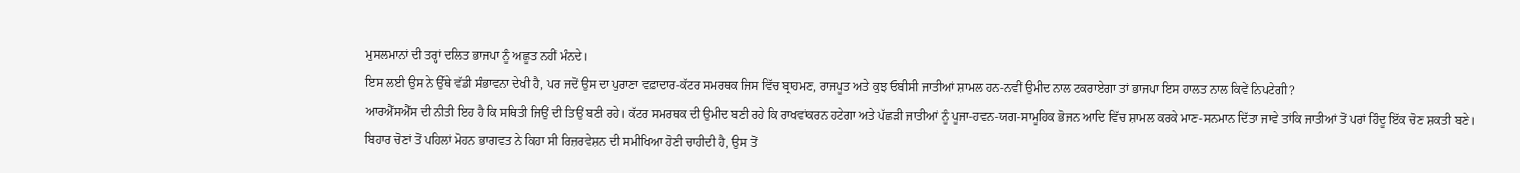ਮੁਸਲਮਾਨਾਂ ਦੀ ਤਰ੍ਹਾਂ ਦਲਿਤ ਭਾਜਪਾ ਨੂੰ ਅਛੂਤ ਨਹੀਂ ਮੰਨਦੇ।
ਇਸ ਲਈ ਉਸ ਨੇ ਉੱਥੇ ਵੱਡੀ ਸੰਭਾਵਨਾ ਦੇਖੀ ਹੈ, ਪਰ ਜਦੋਂ ਉਸ ਦਾ ਪੁਰਾਣਾ ਵਫ਼ਾਦਾਰ-ਕੱਟਰ ਸਮਰਥਕ ਜਿਸ ਵਿੱਚ ਬ੍ਰਾਹਮਣ, ਰਾਜਪੂਤ ਅਤੇ ਕੁਝ ਓਬੀਸੀ ਜਾਤੀਆਂ ਸ਼ਾਮਲ ਹਨ-ਨਵੀਂ ਉਮੀਦ ਨਾਲ ਟਕਰਾਏਗਾ ਤਾਂ ਭਾਜਪਾ ਇਸ ਹਾਲਤ ਨਾਲ ਕਿਵੇਂ ਨਿਪਟੇਗੀ?
ਆਰਐੱਸਐੱਸ ਦੀ ਨੀਤੀ ਇਹ ਹੈ ਕਿ ਸਥਿਤੀ ਜਿਉਂ ਦੀ ਤਿਉਂ ਬਣੀ ਰਹੇ। ਕੱਟਰ ਸਮਰਥਕ ਦੀ ਉਮੀਦ ਬਣੀ ਰਹੇ ਕਿ ਰਾਖਵਾਂਕਰਨ ਹਟੇਗਾ ਅਤੇ ਪੱਛੜੀ ਜਾਤੀਆਂ ਨੂੰ ਪੂਜਾ-ਹਵਨ-ਯਗ-ਸਾਮੂਹਿਕ ਭੋਜਨ ਆਦਿ ਵਿੱਚ ਸ਼ਾਮਲ ਕਰਕੇ ਮਾਣ-ਸਨਮਾਨ ਦਿੱਤਾ ਜਾਵੇ ਤਾਂਕਿ ਜਾਤੀਆਂ ਤੋਂ ਪਰਾਂ ਹਿੰਦੂ ਇੱਕ ਚੋਣ ਸ਼ਕਤੀ ਬਣੇ।
ਬਿਹਾਰ ਚੋਣਾਂ ਤੋਂ ਪਹਿਲਾਂ ਮੋਹਨ ਭਾਗਵਤ ਨੇ ਕਿਹਾ ਸੀ ਰਿਜ਼ਰਵੇਸ਼ਨ ਦੀ ਸਮੀਖਿਆ ਹੋਣੀ ਚਾਹੀਦੀ ਹੈ, ਉਸ ਤੋਂ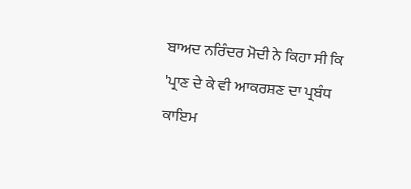ਬਾਅਦ ਨਰਿੰਦਰ ਮੋਦੀ ਨੇ ਕਿਹਾ ਸੀ ਕਿ 'ਪ੍ਰਾਣ ਦੇ ਕੇ ਵੀ ਆਕਰਸ਼ਣ ਦਾ ਪ੍ਰਬੰਧ ਕਾਇਮ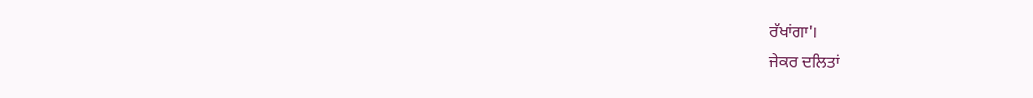ਰੱਖਾਂਗਾ'।
ਜੇਕਰ ਦਲਿਤਾਂ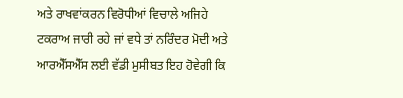ਅਤੇ ਰਾਖਵਾਂਕਰਨ ਵਿਰੋਧੀਆਂ ਵਿਚਾਲੇ ਅਜਿਹੇ ਟਕਰਾਅ ਜਾਰੀ ਰਹੇ ਜਾਂ ਵਧੇ ਤਾਂ ਨਰਿੰਦਰ ਮੋਦੀ ਅਤੇ ਆਰਐੱਸਐੱਸ ਲਈ ਵੱਡੀ ਮੁਸੀਬਤ ਇਹ ਹੋਵੇਗੀ ਕਿ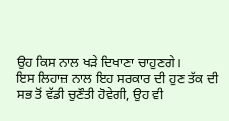ਉਹ ਕਿਸ ਨਾਲ ਖੜੇ ਦਿਖਾਣਾ ਚਾਹੁਣਗੇ।
ਇਸ ਲਿਹਾਜ਼ ਨਾਲ ਇਹ ਸਰਕਾਰ ਦੀ ਹੁਣ ਤੱਕ ਦੀ ਸਭ ਤੋਂ ਵੱਡੀ ਚੁਣੌਤੀ ਹੋਵੇਗੀ, ਉਹ ਵੀ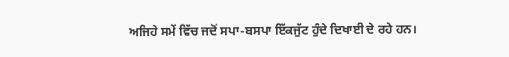ਅਜਿਹੇ ਸਮੇਂ ਵਿੱਚ ਜਦੋਂ ਸਪਾ-ਬਸਪਾ ਇੱਕਜੁੱਟ ਹੁੰਦੇ ਦਿਖਾਈ ਦੇ ਰਹੇ ਹਨ।